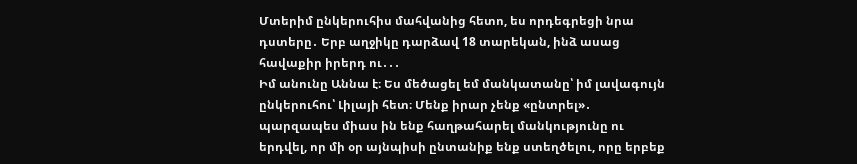Մտերիմ ընկերուհիս մահվանից հետո, ես որդեգրեցի նրա դստերը․ Երբ աղջիկը դարձավ 18 տարեկան, ինձ ասաց հավաքիր իրերդ ու․․․
Իմ անունը Աննա է։ Ես մեծացել եմ մանկատանը՝ իմ լավագույն ընկերուհու՝ Լիլայի հետ։ Մենք իրար չենք «ընտրել»․ պարզապես միաս ին ենք հաղթահարել մանկությունը ու երդվել, որ մի օր այնպիսի ընտանիք ենք ստեղծելու, որը երբեք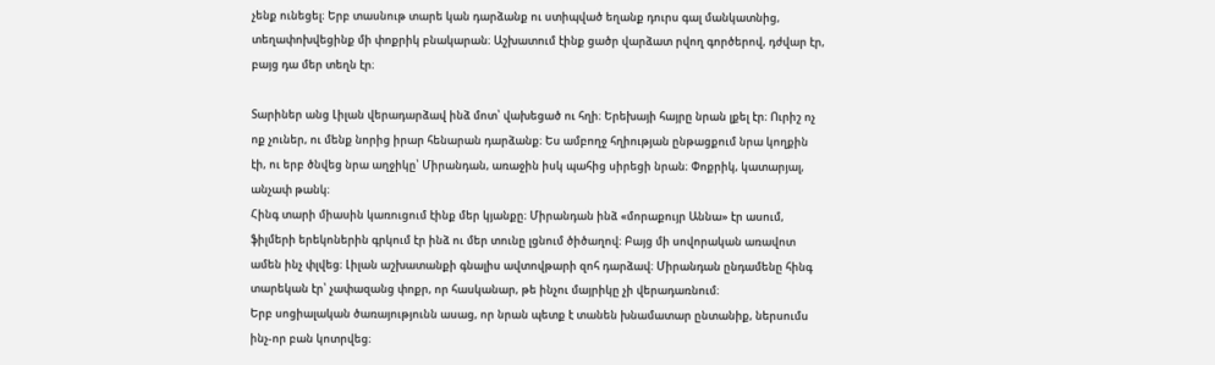չենք ունեցել։ Երբ տասնութ տարե կան դարձանք ու ստիպված եղանք դուրս գալ մանկատնից, տեղափոխվեցինք մի փոքրիկ բնակարան։ Աշխատում էինք ցածր վարձատ րվող գործերով, դժվար էր, բայց դա մեր տեղն էր։

Տարիներ անց Լիլան վերադարձավ ինձ մոտ՝ վախեցած ու հղի։ Երեխայի հայրը նրան լքել էր։ Ուրիշ ոչ ոք չուներ, ու մենք նորից իրար հենարան դարձանք։ Ես ամբողջ հղիության ընթացքում նրա կողքին էի, ու երբ ծնվեց նրա աղջիկը՝ Միրանդան, առաջին իսկ պահից սիրեցի նրան։ Փոքրիկ, կատարյալ, անչափ թանկ։
Հինգ տարի միասին կառուցում էինք մեր կյանքը։ Միրանդան ինձ «մորաքույր Աննա» էր ասում, ֆիլմերի երեկոներին գրկում էր ինձ ու մեր տունը լցնում ծիծաղով։ Բայց մի սովորական առավոտ ամեն ինչ փլվեց։ Լիլան աշխատանքի գնալիս ավտովթարի զոհ դարձավ։ Միրանդան ընդամենը հինգ տարեկան էր՝ չափազանց փոքր, որ հասկանար, թե ինչու մայրիկը չի վերադառնում։
Երբ սոցիալական ծառայությունն ասաց, որ նրան պետք է տանեն խնամատար ընտանիք, ներսումս ինչ-որ բան կոտրվեց։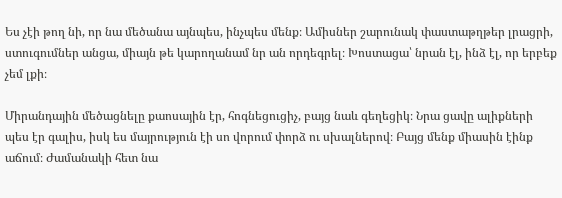Ես չէի թող նի, որ նա մեծանա այնպես, ինչպես մենք։ Ամիսներ շարունակ փաստաթղթեր լրացրի, ստուգումներ անցա, միայն թե կարողանամ նր ան որդեգրել։ Խոստացա՝ նրան էլ, ինձ էլ, որ երբեք չեմ լքի։

Միրանդային մեծացնելը քաոսային էր, հոգնեցուցիչ, բայց նաև գեղեցիկ։ Նրա ցավը ալիքների պես էր գալիս, իսկ ես մայրություն էի սո վորում փորձ ու սխալներով։ Բայց մենք միասին էինք աճում։ Ժամանակի հետ նա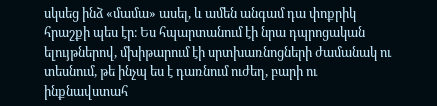սկսեց ինձ «մամա» ասել, և ամեն անգամ դա փոքրիկ հրաշքի պես էր։ Ես հպարտանում էի նրա դպրոցական ելույթներով, մխիթարում էի սրտխառնոցների ժամանակ ու տեսնում, թե ինչպ ես է դառնում ուժեղ, բարի ու ինքնավստահ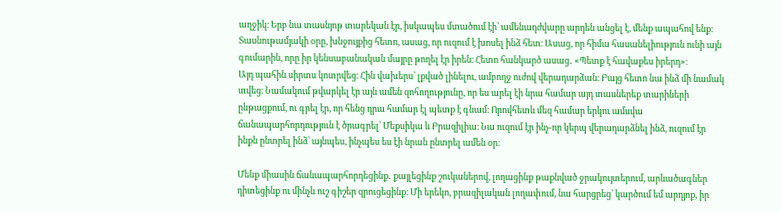աղջիկ։ Երբ նա տասնյոթ տարեկան էր, իսկապես մտածում էի՝ ամենադժվարը արդեն անցել է, մենք ապահով ենք։
Տասնութամյակի օրը, խնջույքից հետո, ասաց, որ ուզում է խոսել ինձ հետ։ Ասաց, որ հիմա հասանելիություն ունի այն գումարին, որը իր կենսաբանական մայրը թողել էր իրեն։ Հետո հանկարծ ասաց․ «Պետք է հավաքես իրերդ»։
Այդ պահին սիրտս կոտրվեց։ Հին վախերս՝ լքված լինելու, ամբողջ ուժով վերադարձան։ Բայց հետո նա ինձ մի նամակ տվեց։ Նամակում թվարկել էր այն ամեն զոհողությունը, որ ես արել էի նրա համար այդ տասներեք տարիների ընթացքում, ու գրել էր, որ հենց դրա համար էլ պետք է գնամ։ Որովհետև մեզ համար երկու ամսվա ճանապարհորդություն է ծրագրել՝ Մեքսիկա և Բրազիլիա։ Նա ուզում էր ինչ-որ կերպ վերադարձնել ինձ, ուզում էր ինքն ընտրել ինձ՝ այնպես, ինչպես ես էի նրան ընտրել ամեն օր։

Մենք միասին ճանապարհորդեցինք․ քայլեցինք շուկաներով, լողացինք թաքնված ջրակույտերում, արևածագներ դիտեցինք ու մինչև ուշ գիշեր զրուցեցինք։ Մի երեկո, բրազիլական լողափում, նա հարցրեց՝ կարծում եմ արդյոք, իր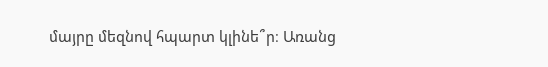մայրը մեզնով հպարտ կլինե՞ր։ Առանց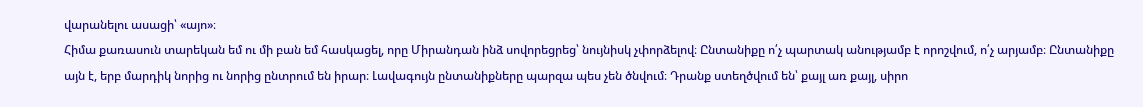վարանելու ասացի՝ «այո»։
Հիմա քառասուն տարեկան եմ ու մի բան եմ հասկացել, որը Միրանդան ինձ սովորեցրեց՝ նույնիսկ չփորձելով։ Ընտանիքը ո՛չ պարտակ անությամբ է որոշվում, ո՛չ արյամբ։ Ընտանիքը այն է, երբ մարդիկ նորից ու նորից ընտրում են իրար։ Լավագույն ընտանիքները պարզա պես չեն ծնվում։ Դրանք ստեղծվում են՝ քայլ առ քայլ, սիրո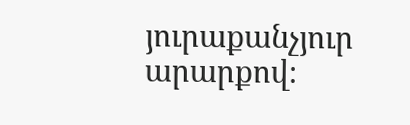յուրաքանչյուր արարքով։